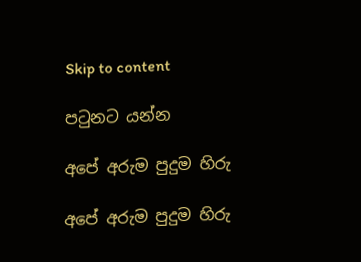Skip to content

පටුනට යන්න

අපේ අරුම පුදුම හිරු

අපේ අරුම පුදුම හිරු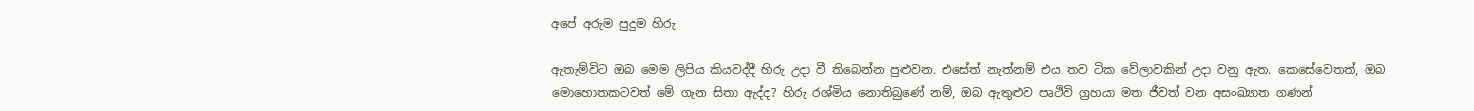අපේ අරුම පුදුම හිරු

ඇතැම්විට ඔබ මෙම ලිපිය කියවද්දී හිරු උදා වී තිබෙන්න පුළුවන. එසේත් නැත්නම් එය තව ටික වේලාවකින් උදා වනු ඇත. කෙසේවෙතත්, ඔබ මොහොතකටවත් මේ ගැන සිතා ඇද්ද? හිරු රශ්මිය නොතිබුණේ නම්, ඔබ ඇතුළුව පෘථිවි ග්‍රහයා මත ජීවත් වන අසංඛ්‍යාත ගණන්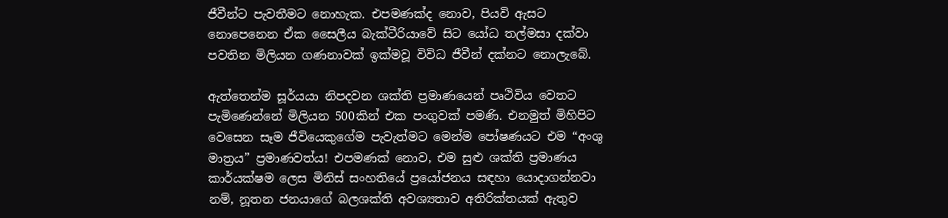ජීවීන්ට පැවතීමට නොහැක. එපමණක්ද නොව, පියවි ඇසට නොපෙනෙන ඒක සෛලීය බැක්ටීරියාවේ සිට යෝධ තල්මසා දක්වා පවතින මිලියන ගණනාවක් ඉක්මවූ විවිධ ජීවීන් දක්නට නොලැබේ.

ඇත්තෙන්ම සූර්යයා නිපදවන ශක්ති ප්‍රමාණයෙන් පෘථිවිය වෙතට පැමිණෙන්නේ මිලියන 500කින් එක පංගුවක් පමණි. එනමුත් මිහිපිට වෙසෙන සෑම ජීවියෙකුගේම පැවැත්මට මෙන්ම පෝෂණයට එම “අංශු මාත්‍රය” ප්‍රමාණවත්ය! එපමණක් නොව, එම සුළු ශක්ති ප්‍රමාණය කාර්යක්ෂම ලෙස මිනිස් සංහතියේ ප්‍රයෝජනය සඳහා යොදාගන්නවා නම්, නූතන ජනයාගේ බලශක්ති අවශ්‍යතාව අතිරික්තයක් ඇතුව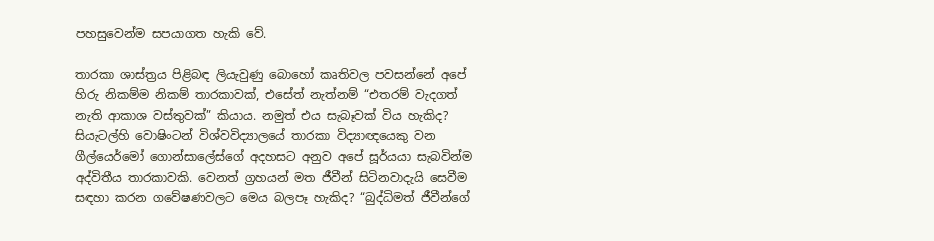පහසුවෙන්ම සපයාගත හැකි වේ.

තාරකා ශාස්ත්‍රය පිළිබඳ ලියැවුණු බොහෝ කෘතිවල පවසන්නේ අපේ හිරු නිකම්ම නිකම් තාරකාවක්, එසේත් නැත්නම් “එතරම් වැදගත් නැති ආකාශ වස්තුවක්” කියාය. නමුත් එය සැබෑවක් විය හැකිද? සියැටල්හි වොෂිංටන් විශ්වවිද්‍යාලයේ තාරකා විද්‍යාඥයෙකු වන ගීල්යෙර්මෝ ගොන්සාලේස්ගේ අදහසට අනුව අපේ සූර්යයා සැබවින්ම අද්විතීය තාරකාවකි. වෙනත් ග්‍රහයන් මත ජීවීන් සිටිනවාදැයි සෙවීම සඳහා කරන ගවේෂණවලට මෙය බලපෑ හැකිද? “බුද්ධිමත් ජීවීන්ගේ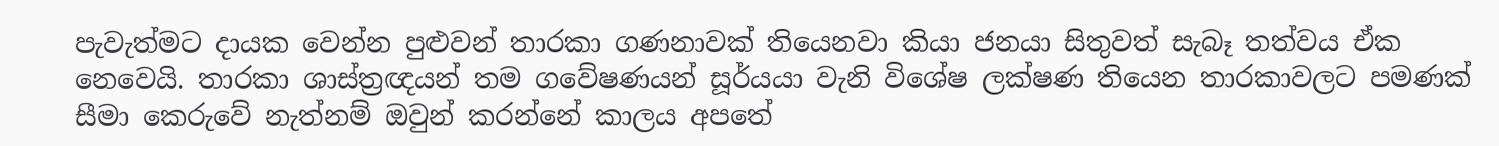පැවැත්මට දායක වෙන්න පුළුවන් තාරකා ගණනාවක් තියෙනවා කියා ජනයා සිතුවත් සැබෑ තත්වය ඒක නෙවෙයි. තාරකා ශාස්ත්‍රඥයන් තම ගවේෂණයන් සූර්යයා වැනි විශේෂ ලක්ෂණ තියෙන තාරකාවලට පමණක් සීමා කෙරුවේ නැත්නම් ඔවුන් කරන්නේ කාලය අපතේ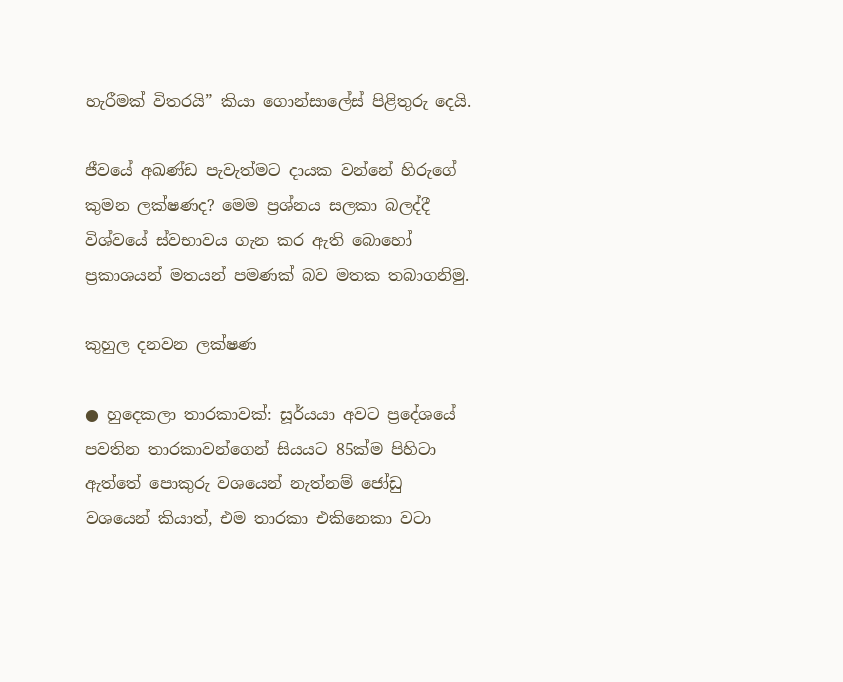හැරීමක් විතරයි” කියා ගොන්සාලේස් පිළිතුරු දෙයි.

ජීවයේ අඛණ්ඩ පැවැත්මට දායක වන්නේ හිරුගේ කුමන ලක්ෂණද? මෙම ප්‍රශ්නය සලකා බලද්දී විශ්වයේ ස්වභාවය ගැන කර ඇති බොහෝ ප්‍රකාශයන් මතයන් පමණක් බව මතක තබාගනිමු.

කුහුල දනවන ලක්ෂණ

● හුදෙකලා තාරකාවක්: සූර්යයා අවට ප්‍රදේශයේ පවතින තාරකාවන්ගෙන් සියයට 85ක්ම පිහිටා ඇත්තේ පොකුරු වශයෙන් නැත්නම් ජෝඩු වශයෙන් කියාත්, එම තාරකා එකිනෙකා වටා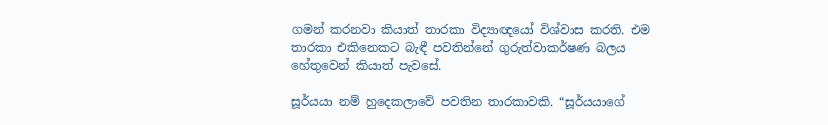ගමන් කරනවා කියාත් තාරකා විද්‍යාඥයෝ විශ්වාස කරති. එම තාරකා එකිනෙකට බැඳී පවතින්නේ ගුරුත්වාකර්ෂණ බලය හේතුවෙන් කියාත් පැවසේ.

සූර්යයා නම් හුදෙකලාවේ පවතින තාරකාවකි. “සූර්යයාගේ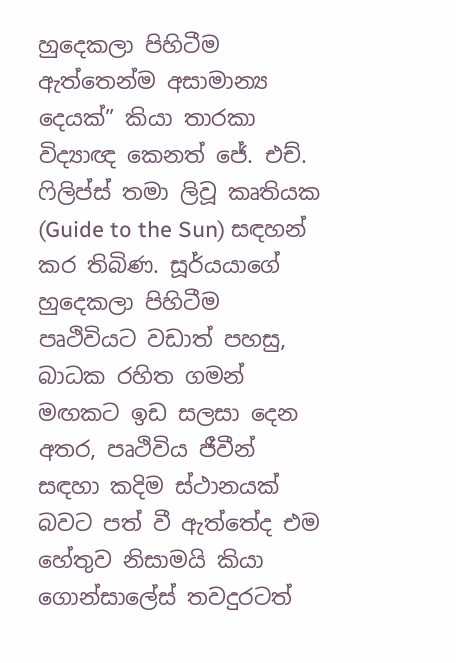හුදෙකලා පිහිටීම ඇත්තෙන්ම අසාමාන්‍ය දෙයක්” කියා තාරකා විද්‍යාඥ කෙනත් ජේ. එච්. ෆිලිප්ස් තමා ලිවූ කෘතියක (Guide to the Sun) සඳහන් කර තිබිණ. සූර්යයාගේ හුදෙකලා පිහිටීම පෘථිවියට වඩාත් පහසු, බාධක රහිත ගමන් මඟකට ඉඩ සලසා දෙන අතර, පෘථිවිය ජීවීන් සඳහා කදිම ස්ථානයක් බවට පත් වී ඇත්තේද එම හේතුව නිසාමයි කියා ගොන්සාලේස් තවදුරටත්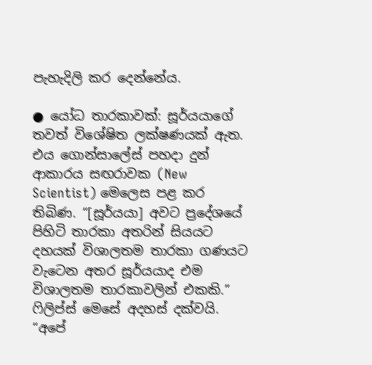පැහැදිලි කර දෙන්නේය.

● යෝධ තාරකාවක්: සූර්යයාගේ තවත් විශේෂිත ලක්ෂණයක් ඇත. එය ගොන්සාලේස් පහදා දුන් ආකාරය සඟරාවක (New Scientist) මෙලෙස පළ කර තිබිණ. “[සූර්යයා] අවට ප්‍රදේශයේ පිහිටි තාරකා අතරින් සියයට දහයක් විශාලතම තාරකා ගණයට වැටෙන අතර සූර්යයාද එම විශාලතම තාරකාවලින් එකකි.” ෆිලිප්ස් මෙසේ අදහස් දක්වයි. “අපේ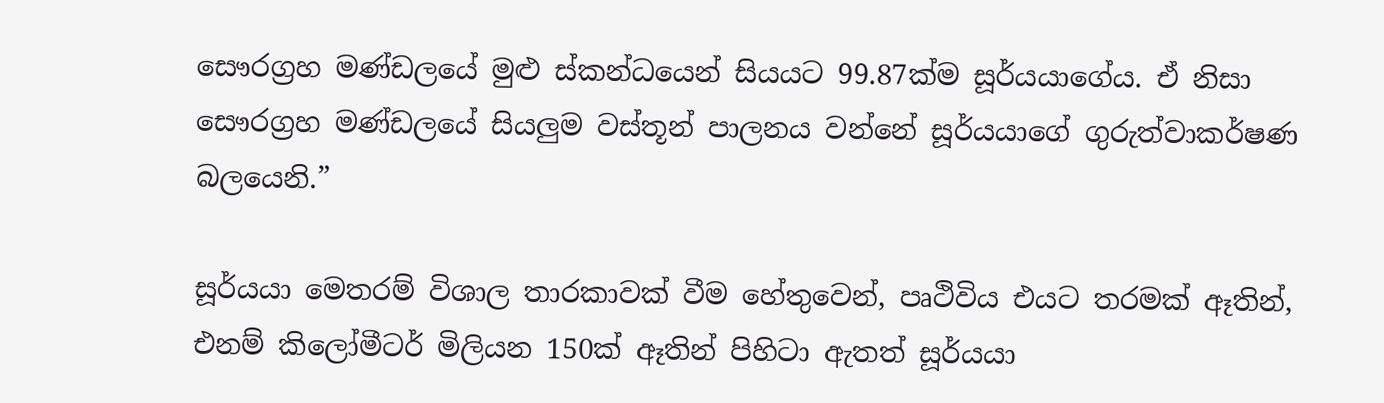සෞරග්‍රහ මණ්ඩලයේ මුළු ස්කන්ධයෙන් සියයට 99.87ක්ම සූර්යයාගේය. ඒ නිසා සෞරග්‍රහ මණ්ඩලයේ සියලුම වස්තූන් පාලනය වන්නේ සූර්යයාගේ ගුරුත්වාකර්ෂණ බලයෙනි.”

සූර්යයා මෙතරම් විශාල තාරකාවක් වීම හේතුවෙන්, පෘථිවිය එයට තරමක් ඈතින්, එනම් කිලෝමීටර් මිලියන 150ක් ඈතින් පිහිටා ඇතත් සූර්යයා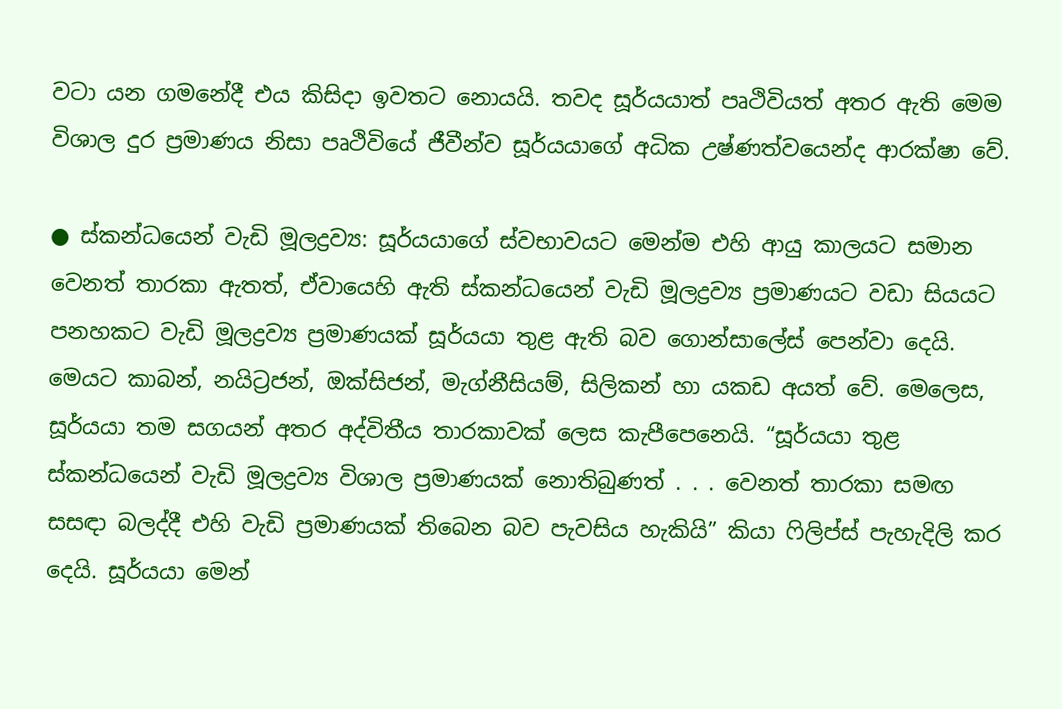වටා යන ගමනේදී එය කිසිදා ඉවතට නොයයි. තවද සූර්යයාත් පෘථිවියත් අතර ඇති මෙම විශාල දුර ප්‍රමාණය නිසා පෘථිවියේ ජීවීන්ව සූර්යයාගේ අධික උෂ්ණත්වයෙන්ද ආරක්ෂා වේ.

● ස්කන්ධයෙන් වැඩි මූලද්‍රව්‍ය: සූර්යයාගේ ස්වභාවයට මෙන්ම එහි ආයු කාලයට සමාන වෙනත් තාරකා ඇතත්, ඒවායෙහි ඇති ස්කන්ධයෙන් වැඩි මූලද්‍රව්‍ය ප්‍රමාණයට වඩා සියයට පනහකට වැඩි මූලද්‍රව්‍ය ප්‍රමාණයක් සූර්යයා තුළ ඇති බව ගොන්සාලේස් පෙන්වා දෙයි. මෙයට කාබන්, නයිට්‍රජන්, ඔක්සිජන්, මැග්නීසියම්, සිලිකන් හා යකඩ අයත් වේ. මෙලෙස, සූර්යයා තම සගයන් අතර අද්විතීය තාරකාවක් ලෙස කැපීපෙනෙයි. “සූර්යයා තුළ ස්කන්ධයෙන් වැඩි මූලද්‍රව්‍ය විශාල ප්‍රමාණයක් නොතිබුණත් . . . වෙනත් තාරකා සමඟ සසඳා බලද්දී එහි වැඩි ප්‍රමාණයක් තිබෙන බව පැවසිය හැකියි” කියා ෆිලිප්ස් පැහැදිලි කර දෙයි. සූර්යයා මෙන්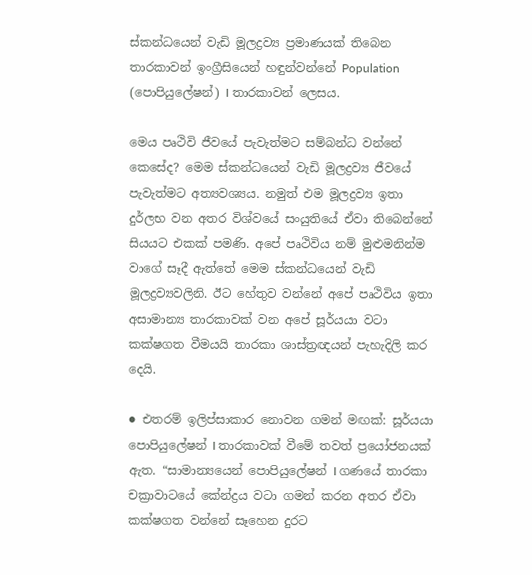ස්කන්ධයෙන් වැඩි මූලද්‍රව්‍ය ප්‍රමාණයක් තිබෙන තාරකාවන් ඉංග්‍රීසියෙන් හඳුන්වන්නේ Population (පොපියුලේෂන්) I තාරකාවන් ලෙසය.

මෙය පෘථිවි ජීවයේ පැවැත්මට සම්බන්ධ වන්නේ කෙසේද? මෙම ස්කන්ධයෙන් වැඩි මූලද්‍රව්‍ය ජීවයේ පැවැත්මට අත්‍යවශ්‍යය. නමුත් එම මූලද්‍රව්‍ය ඉතා දුර්ලභ වන අතර විශ්වයේ සංයුතියේ ඒවා තිබෙන්නේ සියයට එකක් පමණි. අපේ පෘථිවිය නම් මුළුමනින්ම වාගේ සෑදී ඇත්තේ මෙම ස්කන්ධයෙන් වැඩි මූලද්‍රව්‍යවලිනි. ඊට හේතුව වන්නේ අපේ පෘථිවිය ඉතා අසාමාන්‍ය තාරකාවක් වන අපේ සූර්යයා වටා කක්ෂගත වීමයයි තාරකා ශාස්ත්‍රඥයන් පැහැදිලි කර දෙයි.

● එතරම් ඉලිප්සාකාර නොවන ගමන් මඟක්: සූර්යයා පොපියුලේෂන් I තාරකාවක් වීමේ තවත් ප්‍රයෝජනයක් ඇත. “සාමාන්‍යයෙන් පොපියුලේෂන් I ගණයේ තාරකා චක්‍රාවාටයේ කේන්ද්‍රය වටා ගමන් කරන අතර ඒවා කක්ෂගත වන්නේ සෑහෙන දුරට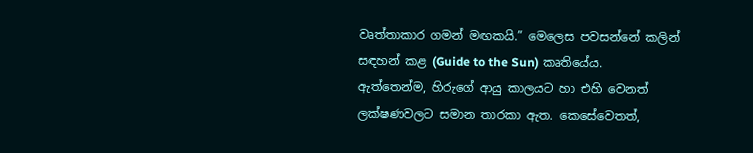වෘත්තාකාර ගමන් මඟකයි.” මෙලෙස පවසන්නේ කලින් සඳහන් කළ (Guide to the Sun) කෘතියේය. ඇත්තෙන්ම, හිරුගේ ආයු කාලයට හා එහි වෙනත් ලක්ෂණවලට සමාන තාරකා ඇත. කෙසේවෙතත්,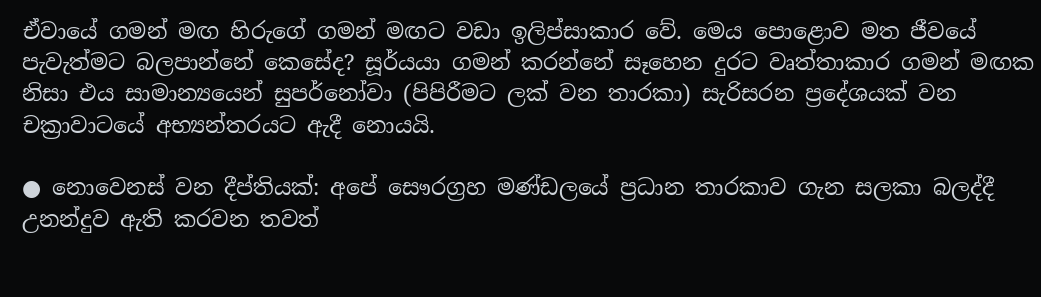ඒවායේ ගමන් මඟ හිරුගේ ගමන් මඟට වඩා ඉලිප්සාකාර වේ. මෙය පොළොව මත ජීවයේ පැවැත්මට බලපාන්නේ කෙසේද? සූර්යයා ගමන් කරන්නේ සෑහෙන දුරට වෘත්තාකාර ගමන් මඟක නිසා එය සාමාන්‍යයෙන් සුපර්නෝවා (පිපිරීමට ලක් වන තාරකා) සැරිසරන ප්‍රදේශයක් වන චක්‍රාවාටයේ අභ්‍යන්තරයට ඇදී නොයයි.

● නොවෙනස් වන දීප්තියක්: අපේ සෞරග්‍රහ මණ්ඩලයේ ප්‍රධාන තාරකාව ගැන සලකා බලද්දී උනන්දුව ඇති කරවන තවත්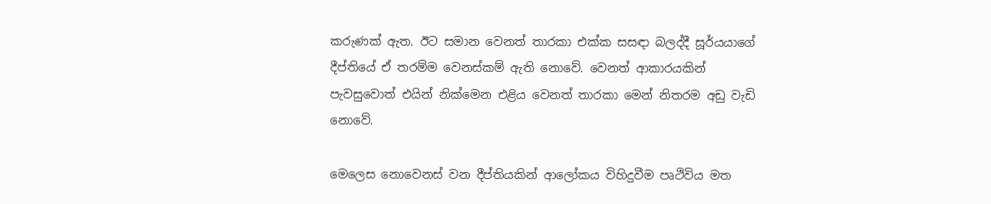කරුණක් ඇත. ඊට සමාන වෙනත් තාරකා එක්ක සසඳා බලද්දී සූර්යයාගේ දීප්තියේ ඒ තරම්ම වෙනස්කම් ඇති නොවේ. වෙනත් ආකාරයකින් පැවසුවොත් එයින් නික්මෙන එළිය වෙනත් තාරකා මෙන් නිතරම අඩු වැඩි නොවේ.

මෙලෙස නොවෙනස් වන දීප්තියකින් ආලෝකය විහිදුවීම පෘථිවිය මත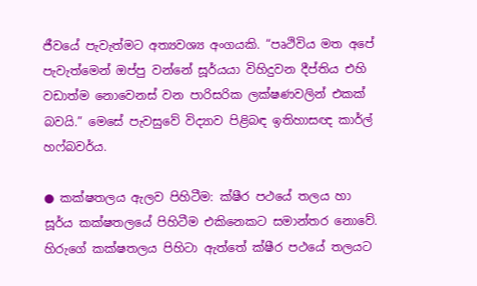ජීවයේ පැවැත්මට අත්‍යවශ්‍ය අංගයකි. “පෘථිවිය මත අපේ පැවැත්මෙන් ඔප්පු වන්නේ සූර්යයා විහිදුවන දීප්තිය එහි වඩාත්ම නොවෙනස් වන පාරිසරික ලක්ෂණවලින් එකක් බවයි.” මෙසේ පැවසුවේ විද්‍යාව පිළිබඳ ඉතිහාසඥ කාර්ල් හෆ්බවර්ය.

● කක්ෂතලය ඇලව පිහිටීම: ක්ෂීර පථයේ තලය හා සූර්ය කක්ෂතලයේ පිහිටීම එකිනෙකට සමාන්තර නොවේ. හිරුගේ කක්ෂතලය පිහිටා ඇත්තේ ක්ෂීර පථයේ තලයට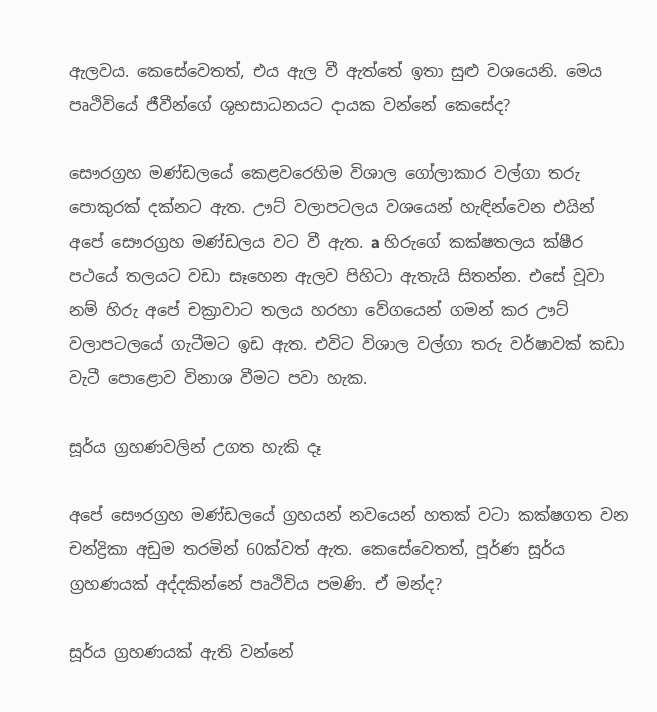ඇලවය. කෙසේවෙතත්, එය ඇල වී ඇත්තේ ඉතා සුළු වශයෙනි. මෙය පෘථිවියේ ජීවීන්ගේ ශුභසාධනයට දායක වන්නේ කෙසේද?

සෞරග්‍රහ මණ්ඩලයේ කෙළවරෙහිම විශාල ගෝලාකාර වල්ගා තරු පොකුරක් දක්නට ඇත. ඌට් වලාපටලය වශයෙන් හැඳින්වෙන එයින් අපේ සෞරග්‍රහ මණ්ඩලය වට වී ඇත. a හිරුගේ කක්ෂතලය ක්ෂීර පථයේ තලයට වඩා සෑහෙන ඇලව පිහිටා ඇතැයි සිතන්න. එසේ වූවා නම් හිරු අපේ චක්‍රාවාට තලය හරහා වේගයෙන් ගමන් කර ඌට් වලාපටලයේ ගැටීමට ඉඩ ඇත. එවිට විශාල වල්ගා තරු වර්ෂාවක් කඩා වැටී පොළොව විනාශ වීමට පවා හැක.

සූර්ය ග්‍රහණවලින් උගත හැකි දෑ

අපේ සෞරග්‍රහ මණ්ඩලයේ ග්‍රහයන් නවයෙන් හතක් වටා කක්ෂගත වන චන්ද්‍රිකා අඩුම තරමින් 60ක්වත් ඇත. කෙසේවෙතත්, පූර්ණ සූර්ය ග්‍රහණයක් අද්දකින්නේ පෘථිවිය පමණි. ඒ මන්ද?

සූර්ය ග්‍රහණයක් ඇති වන්නේ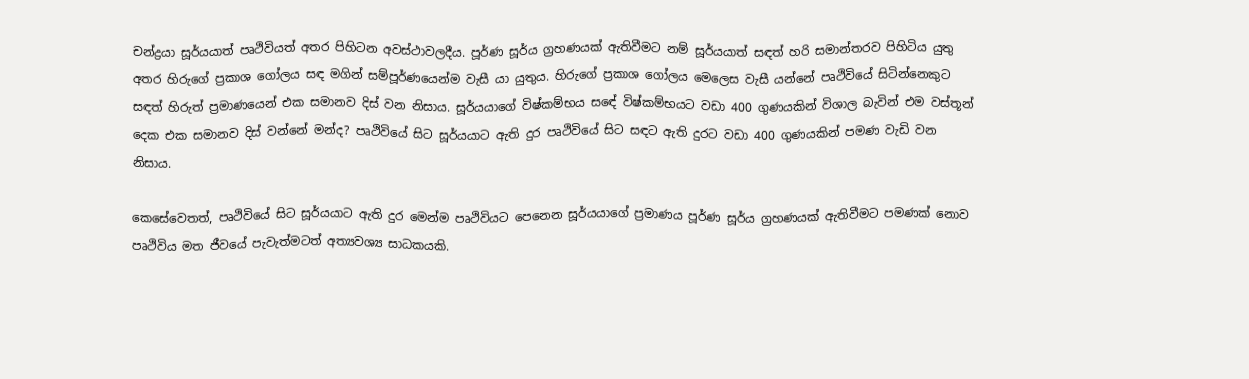චන්ද්‍රයා සූර්යයාත් පෘථිවියත් අතර පිහිටන අවස්ථාවලදීය. පූර්ණ සූර්ය ග්‍රහණයක් ඇතිවීමට නම් සූර්යයාත් සඳත් හරි සමාන්තරව පිහිටිය යුතු අතර හිරුගේ ප්‍රකාශ ගෝලය සඳ මගින් සම්පූර්ණයෙන්ම වැසී යා යුතුය. හිරුගේ ප්‍රකාශ ගෝලය මෙලෙස වැසී යන්නේ පෘථිවියේ සිටින්නෙකුට සඳත් හිරුත් ප්‍රමාණයෙන් එක සමානව දිස් වන නිසාය. සූර්යයාගේ විෂ්කම්භය සඳේ විෂ්කම්භයට වඩා 400 ගුණයකින් විශාල බැවින් එම වස්තූන් දෙක එක සමානව දිස් වන්නේ මන්ද? පෘථිවියේ සිට සූර්යයාට ඇති දුර පෘථිවියේ සිට සඳට ඇති දුරට වඩා 400 ගුණයකින් පමණ වැඩි වන නිසාය.

කෙසේවෙතත්, පෘථිවියේ සිට සූර්යයාට ඇති දුර මෙන්ම පෘථිවියට පෙනෙන සූර්යයාගේ ප්‍රමාණය පූර්ණ සූර්ය ග්‍රහණයක් ඇතිවීමට පමණක් නොව පෘථිවිය මත ජීවයේ පැවැත්මටත් අත්‍යවශ්‍ය සාධකයකි.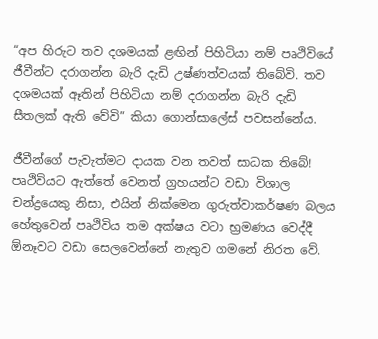“අප හිරුට තව දශමයක් ළඟින් පිහිටියා නම් පෘථිවියේ ජීවීන්ට දරාගන්න බැරි දැඩි උෂ්ණත්වයක් තිබේවි. තව දශමයක් ඈතින් පිහිටියා නම් දරාගන්න බැරි දැඩි සීතලක් ඇති වේවි” කියා ගොන්සාලේස් පවසන්නේය.

ජීවීන්ගේ පැවැත්මට දායක වන තවත් සාධක තිබේ! පෘථිවියට ඇත්තේ වෙනත් ග්‍රහයන්ට වඩා විශාල චන්ද්‍රයෙකු නිසා, එයින් නික්මෙන ගුරුත්වාකර්ෂණ බලය හේතුවෙන් පෘථිවිය තම අක්ෂය වටා භ්‍රමණය වෙද්දී ඕනෑවට වඩා සෙලවෙන්නේ නැතුව ගමනේ නිරත වේ.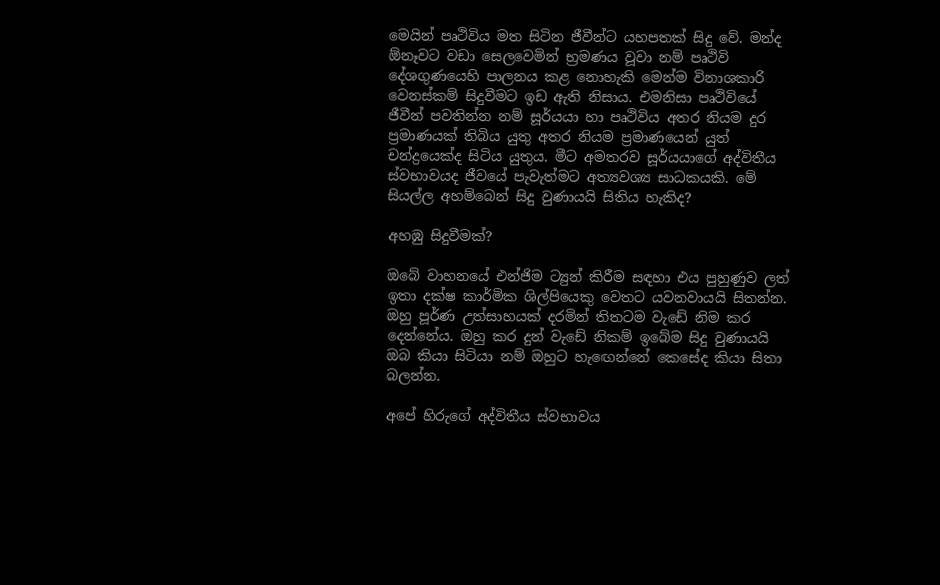මෙයින් පෘථිවිය මත සිටින ජීවීන්ට යහපතක් සිදු වේ. මන්ද ඕනෑවට වඩා සෙලවෙමින් භ්‍රමණය වූවා නම් පෘථිවි දේශගුණයෙහි පාලනය කළ නොහැකි මෙන්ම විනාශකාරි වෙනස්කම් සිදුවීමට ඉඩ ඇති නිසාය. එමනිසා පෘථිවියේ ජීවීන් පවතින්න නම් සූර්යයා හා පෘථිවිය අතර නියම දුර ප්‍රමාණයක් තිබිය යුතු අතර නියම ප්‍රමාණයෙන් යුත් චන්ද්‍රයෙක්ද සිටිය යුතුය. මීට අමතරව සූර්යයාගේ අද්විතීය ස්වභාවයද ජීවයේ පැවැත්මට අත්‍යවශ්‍ය සාධකයකි. මේ සියල්ල අහම්බෙන් සිදු වුණායයි සිතිය හැකිද?

අහඹු සිදුවීමක්?

ඔබේ වාහනයේ එන්ජිම ට්‍යුන් කිරීම සඳහා එය පුහුණුව ලත් ඉතා දක්ෂ කාර්මික ශිල්පියෙකු වෙතට යවනවායයි සිතන්න. ඔහු පූර්ණ උත්සාහයක් දරමින් තිතටම වැඩේ නිම කර දෙන්නේය. ඔහු කර දුන් වැඩේ නිකම් ඉබේම සිදු වුණායයි ඔබ කියා සිටියා නම් ඔහුට හැඟෙන්නේ කෙසේද කියා සිතා බලන්න.

අපේ හිරුගේ අද්විතීය ස්වභාවය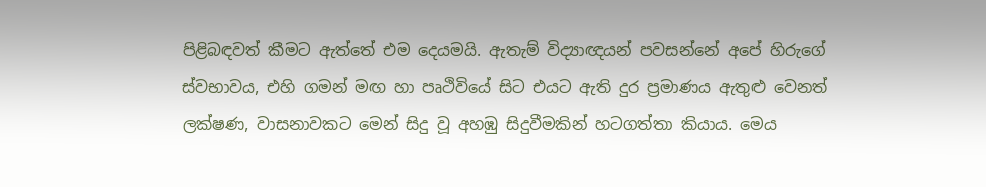පිළිබඳවත් කීමට ඇත්තේ එම දෙයමයි. ඇතැම් විද්‍යාඥයන් පවසන්නේ අපේ හිරුගේ ස්වභාවය, එහි ගමන් මඟ හා පෘථිවියේ සිට එයට ඇති දුර ප්‍රමාණය ඇතුළු වෙනත් ලක්ෂණ, වාසනාවකට මෙන් සිදු වූ අහඹු සිදුවීමකින් හටගත්තා කියාය. මෙය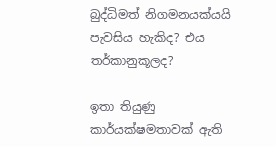බුද්ධිමත් නිගමනයක්යයි පැවසිය හැකිද? එය තර්කානුකූලද?

ඉතා තියුණු කාර්යක්ෂමතාවක් ඇති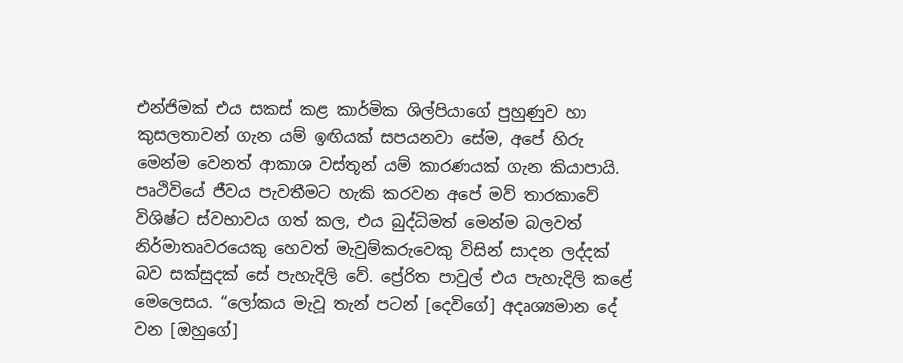එන්ජිමක් එය සකස් කළ කාර්මික ශිල්පියාගේ පුහුණුව හා කුසලතාවන් ගැන යම් ඉඟියක් සපයනවා සේම, අපේ හිරු මෙන්ම වෙනත් ආකාශ වස්තූන් යම් කාරණයක් ගැන කියාපායි. පෘථිවියේ ජීවය පැවතීමට හැකි කරවන අපේ මව් තාරකාවේ විශිෂ්ට ස්වභාවය ගත් කල, එය බුද්ධිමත් මෙන්ම බලවත් නිර්මාතෘවරයෙකු හෙවත් මැවුම්කරුවෙකු විසින් සාදන ලද්දක් බව සක්සුදක් සේ පැහැදිලි වේ. ප්‍රේරිත පාවුල් එය පැහැදිලි කළේ මෙලෙසය. “ලෝකය මැවූ තැන් පටන් [දෙවිගේ] අදෘශ්‍යමාන දේ වන [ඔහුගේ]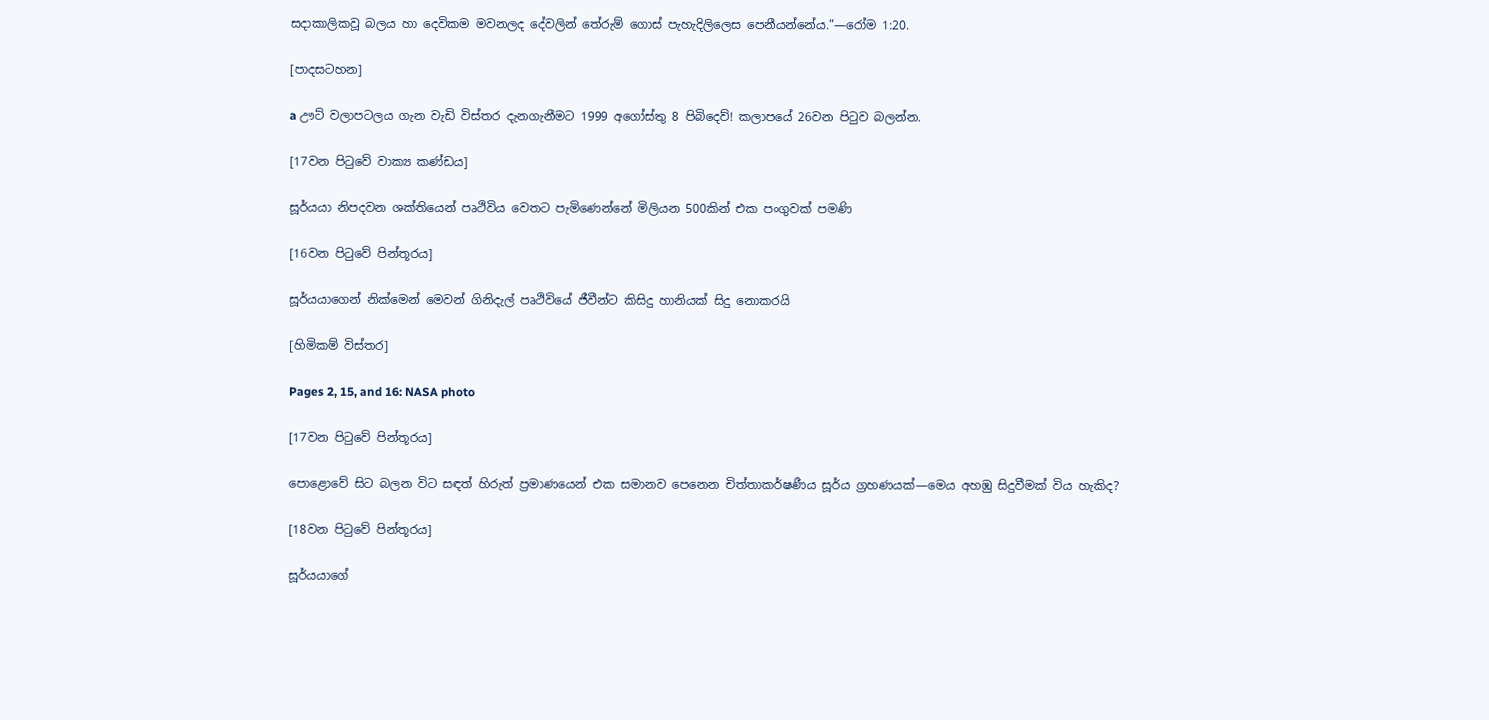සදාකාලිකවූ බලය හා දෙවිකම මවනලද දේවලින් තේරුම් ගොස් පැහැදිලිලෙස පෙනීයන්නේය.”—රෝම 1:20.

[පාදසටහන]

a ඌට් වලාපටලය ගැන වැඩි විස්තර දැනගැනීමට 1999 අගෝස්තු 8 පිබිදෙව්! කලාපයේ 26වන පිටුව බලන්න.

[17වන පිටුවේ වාක්‍ය කණ්ඩය]

සූර්යයා නිපදවන ශක්තියෙන් පෘථිවිය වෙතට පැමිණෙන්නේ මිලියන 500කින් එක පංගුවක් පමණි

[16වන පිටුවේ පින්තූරය]

සූර්යයාගෙන් නික්මෙන් මෙවන් ගිනිදැල් පෘථිවියේ ජීවීන්ට කිසිදු හානියක් සිදු නොකරයි

[හිමිකම් විස්තර]

Pages 2, 15, and 16: NASA photo

[17වන පිටුවේ පින්තූරය]

පොළොවේ සිට බලන විට සඳත් හිරුත් ප්‍රමාණයෙන් එක සමානව පෙනෙන චිත්තාකර්ෂණීය සූර්ය ග්‍රහණයක්—මෙය අහඹු සිදුවීමක් විය හැකිද?

[18වන පිටුවේ පින්තූරය]

සූර්යයාගේ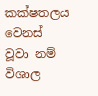කක්ෂතලය වෙනස් වූවා නම් විශාල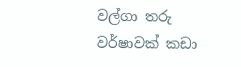වල්ගා තරු වර්ෂාවක් කඩා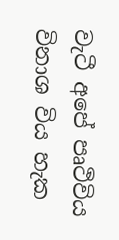වැටී අපේ පෘථිවිය විනාශ විය හැක